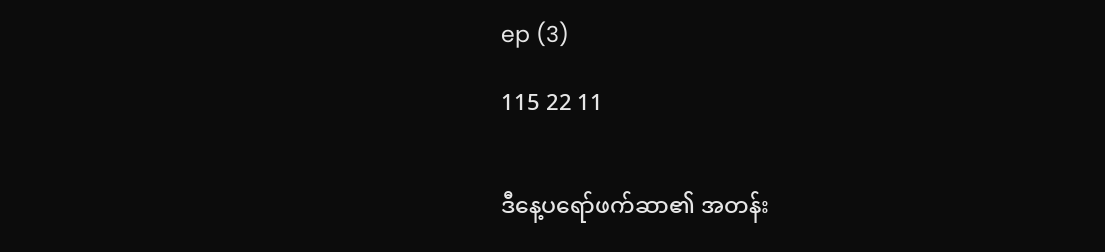ep (3)

115 22 11


ဒီနေ့ပရော်ဖက်ဆာ၏ အတန်း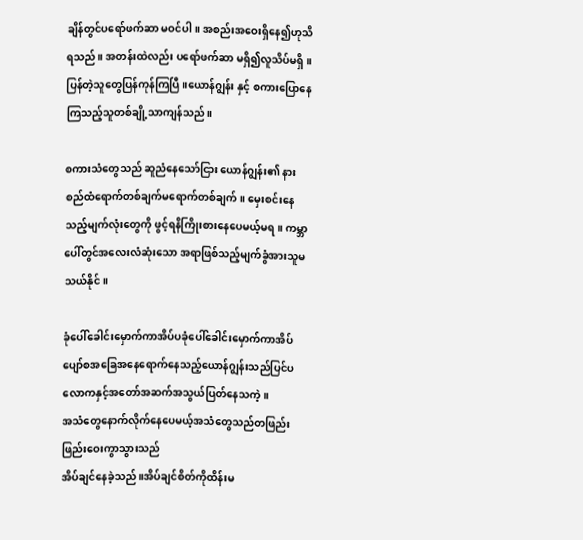ချိန်တွင်ပရော်ဖက်ဆာ မဝင်ပါ။ အစည်းအဝေးရှိနေ၍ဟုသိရသည်။ အတန်းထဲလည်း ပရော်ဖက်ဆာ မရှိ၍လူသိပ်မရှိ။ပြန်တဲ့သူတွေပြန်ကုန်ကြပြီ။ယောန်ဂျွန်း နှင့် စကားပြောနေကြသည့်သူတစ်ချို့သာကျန်သည်။

စကားသံတွေသည် ဆူညံနေသော်ငြား ယောန်ဂျွန်း၏ နားစည်ထံရောက်တစ်ချက်မရောက်တစ်ချက်။ မှေးစင်းနေသည့်မျက်လုံးတွေကို ဖွင့်ရနိကြိုးစားနေပေမယ့်မရ။ ကမ္ဘာ ပေါ်တွင်အလေးလံဆုံးသော အရာဖြစ်သည့်မျက်ခွံအားသူမသယ်နိုင်။

ခုံပေါ်ခေါင်းမှောက်ကာအိပ်ပခုံပေါ်ခေါင်းမှောက်ကာအိပ်ပျော်စအခြေအနေရောက်နေသည့်ယောန်ဂျွန်းသည်ပြင်ပလောကနှင့်အတော်အဆက်အသွယ်ပြတ်နေသကဲ့။
အသံတွေနောက်လိုက်နေပေမယ့်အသံတွေသည်တဖြည်းဖြည်းဝေးကွာသွားသည်
အိပ်ချင်နေခဲ့သည်။အိပ်ချင်စိတ်ကိုထိန်းမ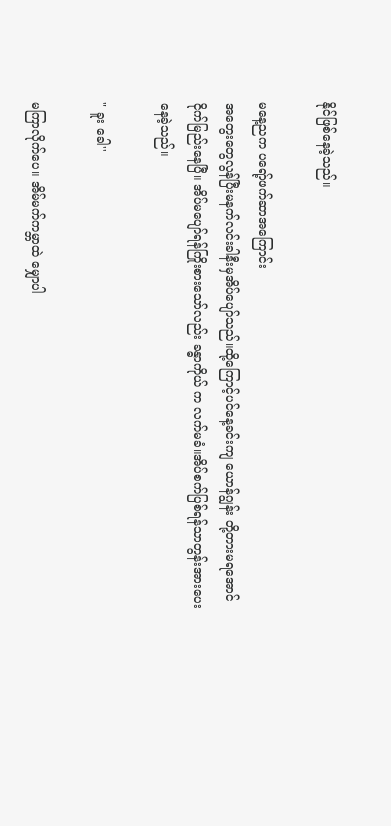နိုင်ဖြစ်နေခဲ့သည်။

မနေ့ညက ပရော့်ဖက်ဆာအကြောင်း
အတွေးတွေလွန်ပြီးမနက်လင်းခါနီးမှအိပ်ပျော်သည်။ထို့ကြောင့်ပင်နေ့ခင်းကျ ယောန်ဂျွန်း တို့တားမရအောင်ငိုက်မြည်းနေပြီ။ အိပ်မပျော်ရန်ကြိုးစားသော်လည်း ခန္ဓာကိုယ် က လက်မခံ။အိပ်စက်ပြစ်ရန်သာတွန်းအားပေးနေခဲ့သည်။

" ခူး ခေါ''

မကြာလိုက်ပေ။ အိမ်မက်ကမ္ဘာထဲ မျှောပါ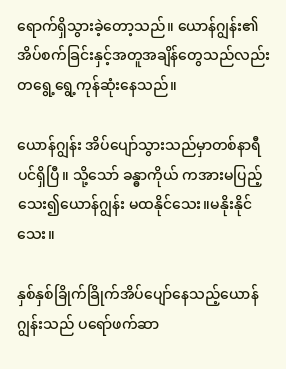ရောက်ရှိသွားခဲ့တော့သည်။ ယောန်ဂျွန်း၏ အိပ်စက်ခြင်းနှင့်အတူအချိန်တွေသည်လည်းတရွေ့ရွေ့ကုန်ဆုံးနေသည်။

ယောန်ဂျွန်း အိပ်ပျော်သွားသည်မှာတစ်နာရီပင်ရှိပြီ။ သို့သော် ခန္ဓာကိုယ် ကအားမပြည့်သေး၍ယောန်ဂျွန်း မထနိုင်သေး။မနိုးနိုင်သေး။

နှစ်နှစ်ခြိုက်ခြိုက်အိပ်ပျော်နေသည့်ယောန်ဂျွန်းသည် ပရော်ဖက်ဆာ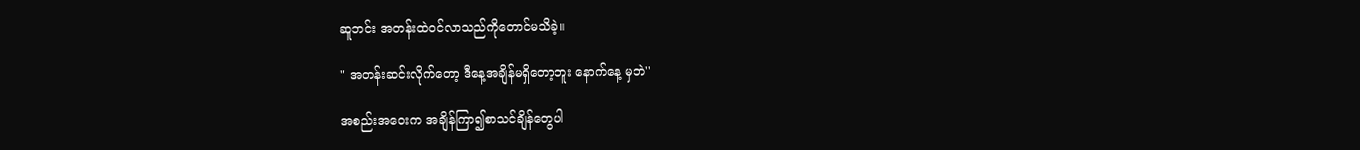ဆူဘင်း အတန်းထဲဝင်လာသည်ကိုတောင်မသိခဲ့။

" အတန်းဆင်းလိုက်တော့ ဒီနေ့အချိန်မရှိတော့ဘူး နောက်နေ့ မှဘဲ''

အစည်းအဝေးက အချိန်ကြာ၍စာသင်ချိန်တွေပါ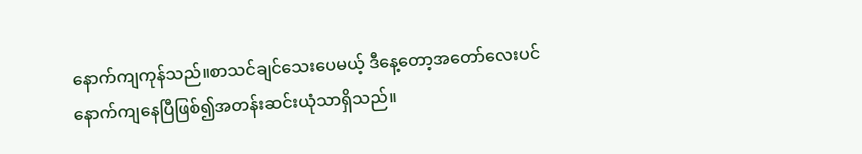နောက်ကျကုန်သည်။စာသင်ချင်သေးပေမယ့် ဒီနေ့တော့အတော်လေးပင်နောက်ကျနေပြီဖြစ်၍အတန်းဆင်းယုံသာရှိသည်။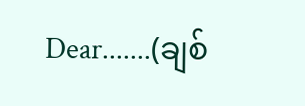Dear.......(ချစ်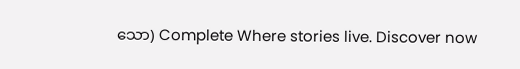သော) Complete Where stories live. Discover now